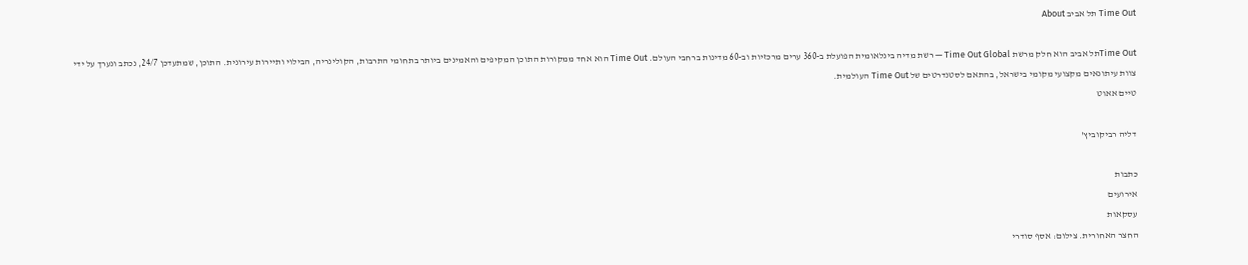Time Out תל אביב About

Time Outתל אביב הוא חלק מרשת Time Out Global — רשת מדיה בינלאומית הפועלת ב-360 ערים מרכזיות וב-60 מדינות ברחבי העולם. Time Out הוא אחד ממקורות התוכן המקיפים והאמינים ביותר בתחומי התרבות, הקולינריה, הבילוי ותיירות עירונית. התוכן, שמתעדכן 24/7, נכתב ונערך על ידי צוות עיתונאים מקצועי מקומי בישראל, בהתאם לסטנדרטים של Time Out העולמית.
טיים אאוט

דליה רביקוביץ'

כתבות
אירועים
עסקאות
החצר האחורית. צילום: אסף סודרי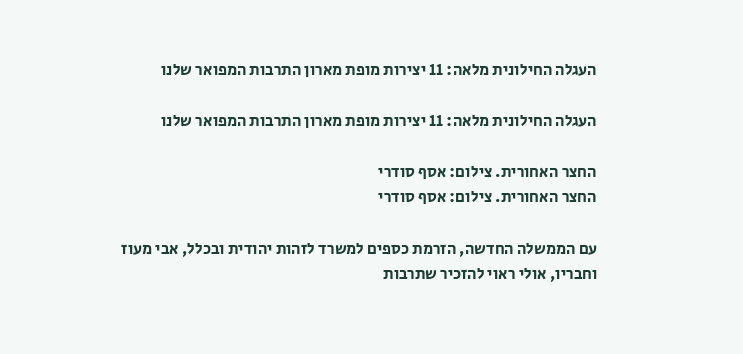העגלה החילונית מלאה: 11 יצירות מופת מארון התרבות המפואר שלנו

העגלה החילונית מלאה: 11 יצירות מופת מארון התרבות המפואר שלנו

החצר האחורית. צילום: אסף סודרי
החצר האחורית. צילום: אסף סודרי

עם הממשלה החדשה, הזרמת כספים למשרד לזהות יהודית ובכלל, אבי מעוז וחבריו, אולי ראוי להזכיר שתרבות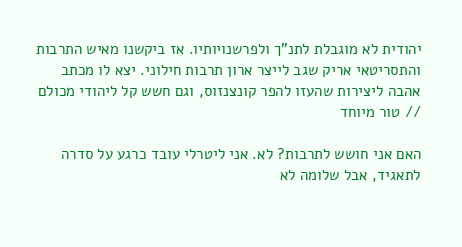יהודית לא מוגבלת לתנ"ך ולפרשנויותיו. אז ביקשנו מאיש התרבות והתסריטאי אריק שגב לייצר ארון תרבות חילוני. יצא לו מכתב אהבה ליצירות שהעזו להפר קונצנזוס, וגם חשש קל ליהודי מכולם // טור מיוחד

האם אני חושש לתרבות? לא. אני ליטרלי עובד כרגע על סדרה לתאגיד, אבל שלומה לא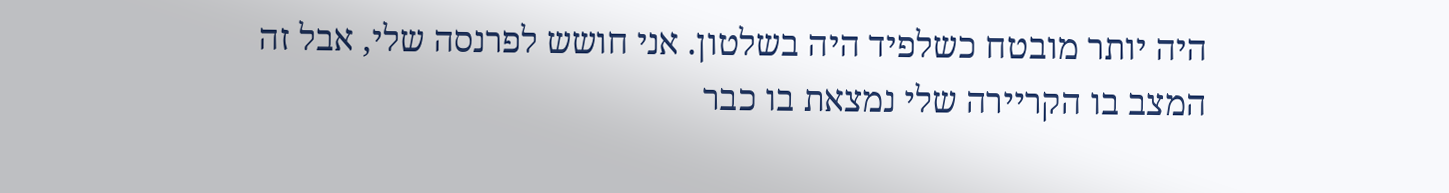היה יותר מובטח כשלפיד היה בשלטון. אני חושש לפרנסה שלי, אבל זה המצב בו הקריירה שלי נמצאת בו כבר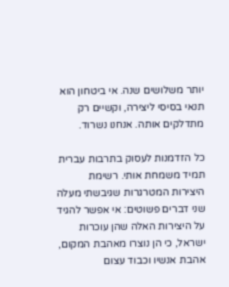יותר משלושים שנה. אי ביטחון הוא תנאי בסיסי ליצירה, וקשיים רק מתדלקים אותה. אנחנו נשרוד.

כל הזדמנות לעסוק בתרבות עברית תמיד משמחת אותי. רשימת היצירות המטרגרות שגיבשתי מעלה שני דברים פשוטים: אי אפשר להגיד על היצירות האלה שהן עוכרות ישראל, כי הן נוצרו מאהבת המקום, אהבת אנשיו וכבוד עצום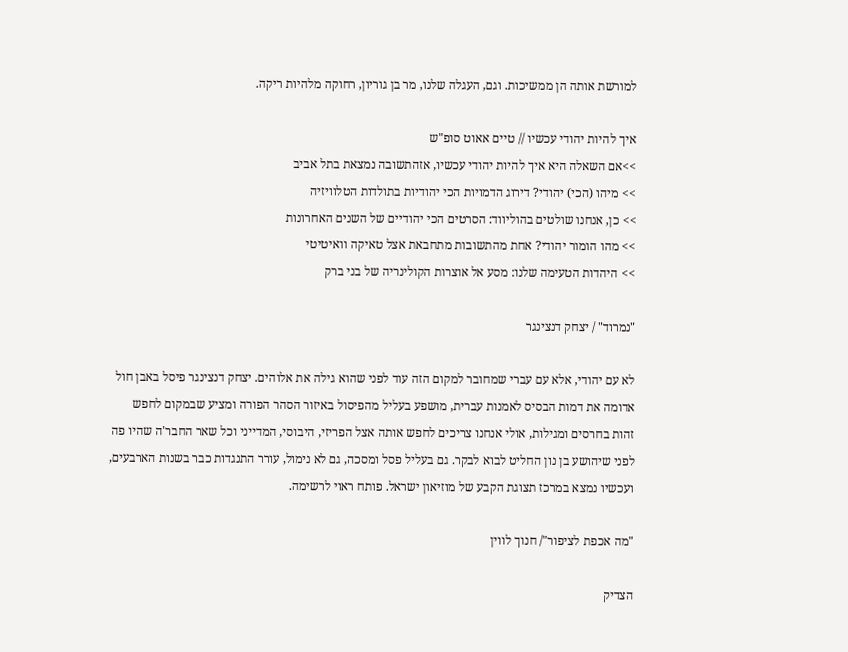למורשת אותה הן ממשיכות. וגם, העגלה שלנו, מר בן גוריון, רחוקה מלהיות ריקה.

איך להיות יהודי עכשיו // טיים אאוט סופ"ש
>>אם השאלה היא איך להיות יהודי עכשיו, אזהתשובה נמצאת בתל אביב
>> מיהו (הכי) יהודי? דירוג הדמויות הכי יהודיות בתולדות הטלוויזיה
>> כן, אנחנו שולטים בהוליווד: הסרטים הכי יהודיים של השנים האחרונות
>> מהו הומור יהודי? אחת מהתשובות מתחבאת אצל טאיקה וואיטיטי
>> היהדות הטעימה שלנו: מסע אל אוצרות הקולינריה של בני ברק

"נמרוד" / יצחק דנצינגר

לא עם יהודי, אלא עם עברי שמחובר למקום הזה עוד לפני שהוא גילה את אלוהים. יצחק דנצינגר פיסל באבן חול אדומה את דמות הבסיס לאמנות עברית, מושפע בעליל מהפיסול באיזור הסהר הפורה ומציע שבמקום לחפש זהות בחרסים ומגילות, אולי אנחנו צריכים לחפש אותה אצל הפריזי, היבוסי, המדייני וכל שאר החבר'ה שהיו פה לפני שיהושע בן נון החליט לבוא לבקר. גם בעליל פסל ומסכה, גם לא נימול, עורר התנגדות כבר בשנות הארבעים, ועכשיו נמצא במרכז תצוגת הקבע של מוזיאון ישראל. פותח ראוי לרשימה.

"מה אכפת לציפור"/ חנוך לווין

הצדיק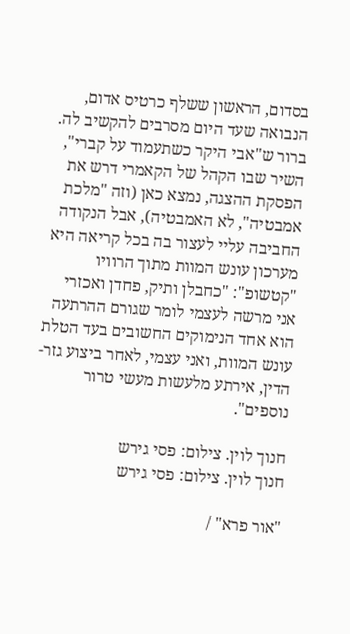בסדום, הראשון ששלף כרטיס אדום, הנבואה שעד היום מסרבים להקשיב לה. ברור ש"אבי היקר כשתעמוד על קברי", השיר שבו הקהל של הקאמרי דרש את הפסקת ההצגה, נמצא כאן (וזה "מלכת אמבטיה", לא האמבטיה), אבל הנקודה החביבה עליי לעצור בה בכל קריאה היא מערכון עונש המוות מתוך הרוויו "קטשופ": "כחבלן ותיק, פחדן ואכזרי אני מרשה לעצמי לומר שגורם ההרתעה הוא אחד הנימוקים החשובים בעד הטלת עונש המוות, ואני עצמי, לאחר ביצוע גזר-הדין, אירתע מלעשות מעשי טרור נוספים".

חנוך לוין. צילום: פסי גירש
חנוך לוין. צילום: פסי גירש

"אור פרא" /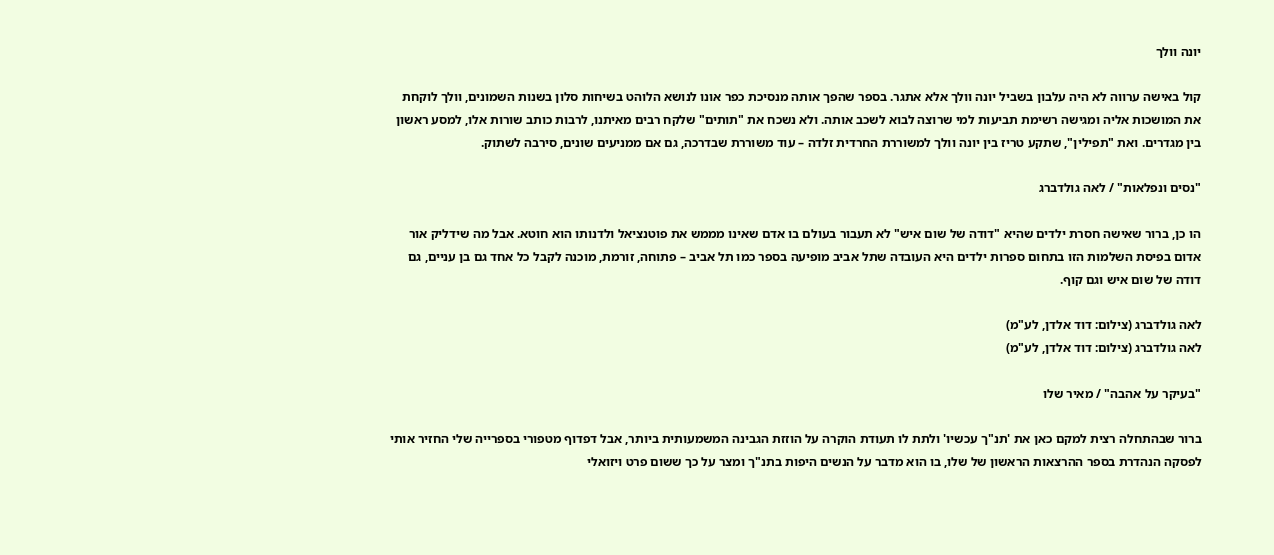יונה וולך

קול באישה ערווה לא היה עלבון בשביל יונה וולך אלא אתגר. בספר שהפך אותה מנסיכת כפר אונו לנושא הלוהט בשיחות סלון בשנות השמונים, וולך לוקחת את המושכות אליה ומגישה רשימת תביעות למי שרוצה לבוא לשכב אותה. ולא נשכח את "תותים" שלקח רבים מאיתנו, לרבות כותב שורות אלו, למסע ראשון בין מגדרים. ואת "תפילין", שתקע טריז בין יונה וולך למשוררת החרדית זלדה – עוד משוררת שבדרכה, גם אם ממניעים שונים, סירבה לשתוק.

"נסים ונפלאות" / לאה גולדברג

הו כן, ברור שאישה חסרת ילדים שהיא "דודה של שום איש" לא תעבור בעולם בו אדם שאינו מממש את פוטנציאל ולדנותו הוא חוטא. אבל מה שידליק אור אדום בפיסת השלמות הזו בתחום ספרות ילדים היא העובדה שתל אביב מופיעה בספר כמו תל אביב – פתוחה, זורמת, מוכנה לקבל כל אחד גם בן עניים, גם דודה של שום איש וגם קוף.

לאה גולדברג (צילום: דוד אלדן, לע"מ)
לאה גולדברג (צילום: דוד אלדן, לע"מ)

"בעיקר על אהבה" / מאיר שלו

ברור שבהתחלה רצית למקם כאן את 'תנ"ך עכשיו' ולתת לו תעודת הוקרה על הוזזת הגבינה המשמעותית ביותר, אבל דפדוף מטפורי בספרייה שלי החזיר אותי לפסקה הנהדרת בספר ההרצאות הראשון של שלו, בו הוא מדבר על הנשים היפות בתנ"ך ומצר על כך ששום פרט ויזואלי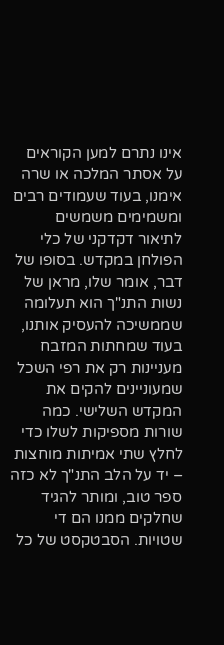אינו נתרם למען הקוראים על אסתר המלכה או שרה אימנו, בעוד שעמודים רבים ומשמימים משמשים לתיאור דקדקני של כלי הפולחן במקדש. בסופו של דבר, אומר שלו, מראן של נשות התנ"ך הוא תעלומה שממשיכה להעסיק אותנו, בעוד שמחתות המזבח מעניינות רק את רפי השכל שמעוניינים להקים את המקדש השלישי. כמה שורות מספיקות לשלו כדי לחלץ שתי אמיתות מוחצות – יד על הלב התנ"ך לא כזה ספר טוב, ומותר להגיד שחלקים ממנו הם די שטויות. הסבטקסט של כל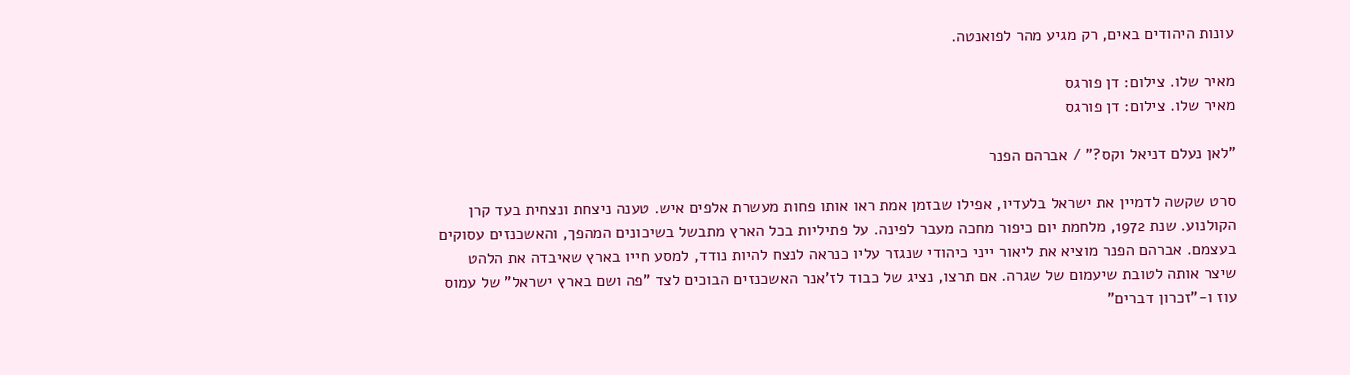עונות היהודים באים, רק מגיע מהר לפואנטה.

מאיר שלו. צילום: דן פורגס
מאיר שלו. צילום: דן פורגס

"לאן נעלם דניאל וקס?" / אברהם הפנר

סרט שקשה לדמיין את ישראל בלעדיו, אפילו שבזמן אמת ראו אותו פחות מעשרת אלפים איש. טענה ניצחת ונצחית בעד קרן הקולנוע. שנת 1972, מלחמת יום כיפור מחכה מעבר לפינה. על פתיליות בכל הארץ מתבשל בשיכונים המהפך, והאשכנזים עסוקים בעצמם. אברהם הפנר מוציא את ליאור ייני כיהודי שנגזר עליו כנראה לנצח להיות נודד, למסע חייו בארץ שאיבדה את הלהט שיצר אותה לטובת שיעמום של שגרה. אם תרצו, נציג של כבוד לז'אנר האשכנזים הבוכים לצד "פה ושם בארץ ישראל" של עמוס עוז ו-"זכרון דברים"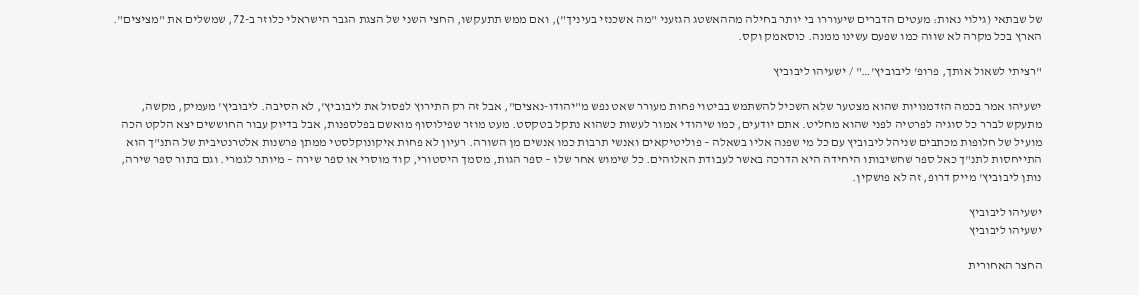של שבתאי (גילוי נאות: מעטים הדברים שיעוררו בי יותר בחילה מההאשטג הגזעני "מה אשכנזי בעיניך"), ואם ממש תתעקשו, החצי השני של הצגת הגבר הישראלי כלוזר ב-72, שמשלים את "מציצים". הארץ בכל מקרה לא שווה כמו שפעם עשינו ממנה. כוסאמק וקס.

"רציתי לשאול אותך, פרופ' ליבוביץ'…" / ישעיהו ליבוביץ

ישעיהו אמר בכמה הזדמנויות שהוא מצטער שלא השכיל להשתמש בביטוי פחות מעורר שאט נפש מ"יהודו-נאצים", אבל זה רק התירוץ לפסול את ליבוביץ', לא הסיבה. ליבוביץ' מעמיק, מקשה, מתעקש לברר כל סוגיה לפרטיה לפני שהוא מחליט. אתם יודעים, כמו שיהודי אמור לעשות כשהוא נתקל בטקסט. מעט מוזר שפילוסוף מואשם בפלספנות, אבל בדיוק עבור החוששים יצא הלקט הכה מועיל של חלופות מכתבים שניהל ליבוביץ עם כל מי שפנה אליו בשאלה – פוליטיקאים ואנשי תרבות כמו אנשים מן השורה. רעיון לא פחות איקונוקלסטי ממתן פרשנות אלטרנטיבית של התנ"ך הוא התייחסות לתנ"ך כאל ספר שחשיבותו היחידה היא הדרכה באשר לעבודת האלוהים. כל שימוש אחר שלו – ספר הגות, מסמך היסטורי, קוד מוסרי או ספר שירה – מיותר לגמרי. וגם בתור ספר שירה, נותן ליבוביץ' מייק דרופ, זה לא פושקין.

ישעיהו ליבוביץ
ישעיהו ליבוביץ

החצר האחורית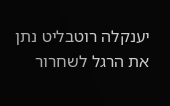יענקלה רוטבליט נתן את הרגל לשחרור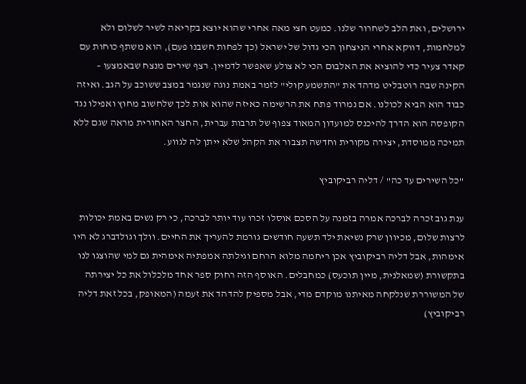ירושלים, ואת הלב לשחרור שלנו. כמעט חצי מאה אחרי שהוא יוצא בקריאה לשיר לשלום ולא למלחמות, דווקא אחרי הניצחון הכי גדול של ישראל (כך לפחות חשבנו פעם), הוא משתף כוחות עם קאדר צעיר כדי להוציא את האלבום הכי לא צולע שאפשר לדמיין. רצף שירים מנצח שבאמצעו – הקינה שבה רוטבליט מדהד את "התשמע קולי" לזמר באמת נוגה שנגמר במצב ששוכב על הגב. ואיזה כבוד הוא הביא לכולנו. אם נמרוד פתח את הרשימה כאיזה שהוא אות לכך שלחשוב מחוץ ואפילו נגד הקופסה הוא הדרך להיכנס למועדון המאוד צפוף של תרבות עברית, החצר האחורית מראה שגם ללא תמיכה ממוסדת, יצירה מקורית וחדשה תצבור את הקהל שלא ייתן לה לגווע.

"כל השירים עד כה" / דליה רביקוביץ

ענת גוב זכרה לברכה אמרה בזמנה על הסכם אוסלו זכרו עוד יותר לברכה, כי רק נשים באמת יכולות לרצות שלום, מכיוון שרק נשיאת ילד תשעה חודשים גורמת להעריך את החיים. וולך וגולדברג לא היו אימהות, אבל דליה רביקוביץ אכן ריחמה מלוא הרחם וגילתה אמפתיה אימהית גם למי שהוצגו לנו בתקשורת (שמאלנית, מיין תוכעס) כמחבלים. האוסף הזה רחוק ספר אחד מלכלול את כל יצירתה של המשוררת שנלקחה מאיתנו מוקדם מדי, אבל מספיק להדהד את זעמה (המאופק, בכל זאת דליה רביקוביץ)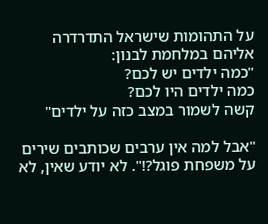על התהומות שישראל התדרדרה אליהם במלחמת לבנון:
"כמה ילדים יש לכם?
כמה ילדים היו לכם?
קשה לשמור במצב כזה על ילדים"

"אבל למה אין ערבים שכותבים שירים על משפחת פוגל?!". לא יודע שאין, לא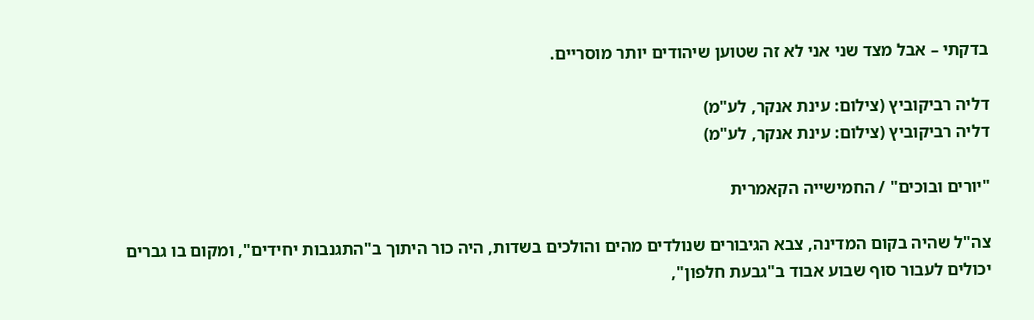בדקתי – אבל מצד שני אני לא זה שטוען שיהודים יותר מוסריים.

דליה רביקוביץ (צילום: עינת אנקר, לע"מ)
דליה רביקוביץ (צילום: עינת אנקר, לע"מ)

"יורים ובוכים" / החמישייה הקאמרית

צה"ל שהיה בקום המדינה, צבא הגיבורים שנולדים מהים והולכים בשדות, היה כור היתוך ב"התגנבות יחידים", ומקום בו גברים יכולים לעבור סוף שבוע אבוד ב"גבעת חלפון",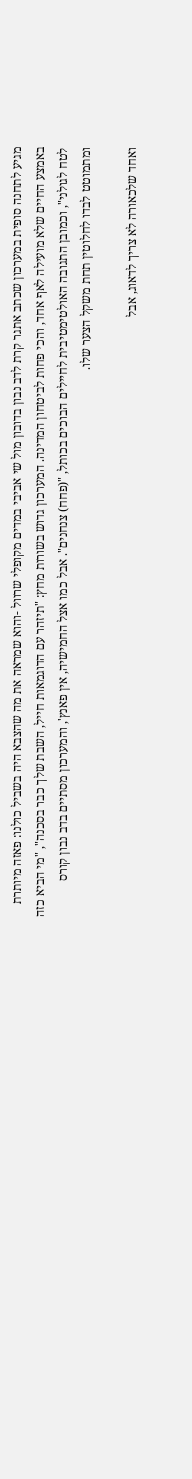מגיע לתחנה סופית במערכון שכתב אתגר קרת לדב נבון בדובון מול שי אביבי במדים מקופלי שרוול -והוא שמראה את מה שהצבא היה בשביל כולנו: פאזה מיותרת באמצע החיים שלא מועילה לאף אחד, והכי פחות לביטחון המדינה. המערכון גדוש בשורות מחץ: "תיזהר עם הדוגמאות חייל, השבת שלך כבר בסכנה", "מי הביא כזה לטח לגולני", וכמובן התגובה האולטימטיבית לחיילים הבוכים בכותל, "(פחח) צנחנים". אבל כמו אצל החמישיה, אין פאנץ', והמערכון מסתיים בדב נבון קורס ומתמוטט לבדו לחלוטין תחת משקל הצער שלו.

ואחד שלכאורה לא צריך לדאוג, אבל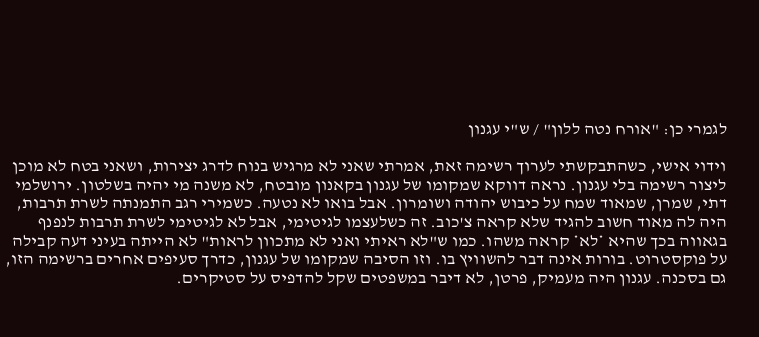לגמרי כן: "אורח נטה ללון" / ש"י עגנון

וידוי אישי, כשהתבקשתי לערוך רשימה זאת, אמרתי שאני לא מרגיש בנוח לדרג יצירות, ושאני בטח לא מוכן ליצור רשימה בלי עגנון. נראה דווקא שמקומו של עגנון בקאנון מובטח, לא משנה מי יהיה בשלטון. ירושלמי דתי, שמרן, שמאוד שמח על כיבוש יהודה ושומרון. אבל בואו לא נטעה. כשמירי רגב התמנתה לשרת תרבות, היה לה מאוד חשוב להגיד שלא קראה צ'כוב. זה כשלעצמו לגיטימי, אבל לא לגיטימי לשרת תרבות לנפנף בגאווה בכך שהיא *לא* קראה משהו. כמו ש"לא ראיתי ואני לא מתכוון לראות" לא הייתה בעיני דעה קבילה על פוקסטרוט. בורות אינה דבר להשוויץ בו. וזו הסיבה שמקומו של עגנון, כדרך סעיפים אחרים ברשימה הזו, גם בסכנה. עגנון היה מעמיק, פרטן, לא דיבר במשפטים שקל להדפיס על סטיקרים.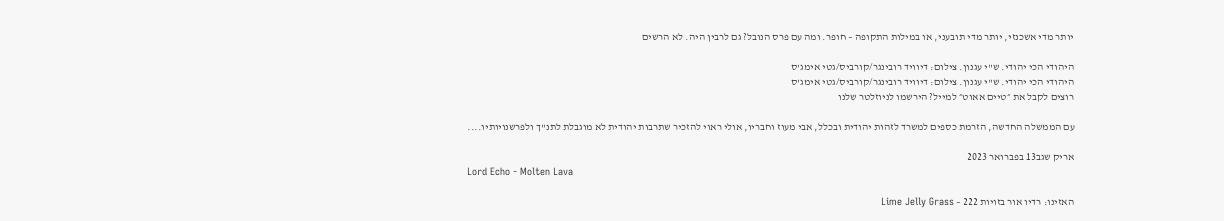יותר מדי אשכנזי, יותר מדי תובעני, או במילות התקופה – חופר. ומה עם פרס הנובל? גם לרבין היה. לא הרשים

היהודי הכי יהודי. ש"י עגנון. צילום: דיוויד רובינגר/קורביס/גטי אימג'ס
היהודי הכי יהודי. ש"י עגנון. צילום: דיוויד רובינגר/קורביס/גטי אימג'ס
רוצים לקבל את ״טיים אאוט״ למייל? הירשמו לניוזלטר שלנו

עם הממשלה החדשה, הזרמת כספים למשרד לזהות יהודית ובכלל, אבי מעוז וחבריו, אולי ראוי להזכיר שתרבות יהודית לא מוגבלת לתנ"ך ולפרשנויותיו....

אריק שגב13 בפברואר 2023
Lord Echo - Molten Lava

האזינו: רדיו אור בזויות 222 – Lime Jelly Grass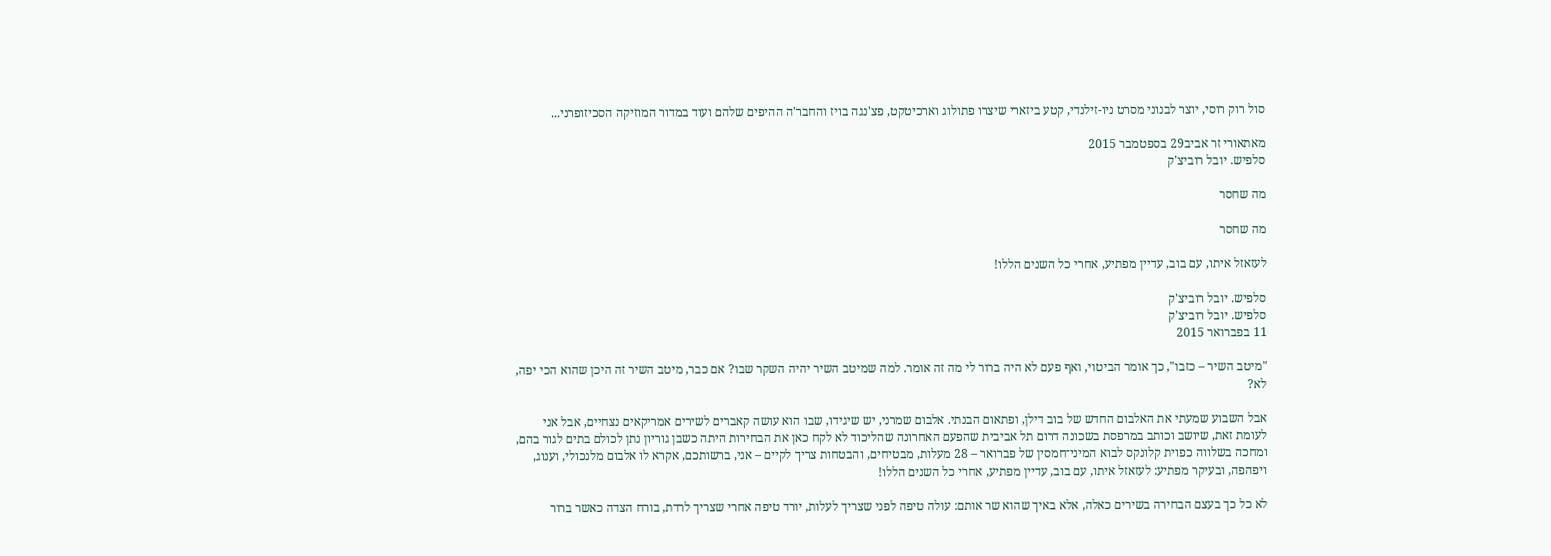סול רוק רוסי, יוצר לבנוני מסרט ניו-זילנדי, קטע ביזארי שיצרו פתולוג וארכיטקט, פצ'נגה בויז והחבר'ה ההיפים שלהם ועוד במדור המוזיקה הסכיזופרני...

מאתאורי זר אביב29 בספטמבר 2015
סלפיש. יובל רוביצ'ק

מה שחסר

מה שחסר

לעזאזל איתו, עם בוב, עדיין מפתיע, אחרי כל השנים הללו!

סלפיש. יובל רוביצ'ק
סלפיש. יובל רוביצ'ק
11 בפברואר 2015

"מיטב השיר – כזבו", כך אומר הביטוי, ואף פעם לא היה ברור לי מה זה אומר. למה שמיטב השיר יהיה השקר שבו? אם כבר, מיטב השיר זה היכן שהוא הכי יפה, לא?

אבל השבוע שמעתי את האלבום החדש של בוב דילן, ופתאום הבנתי. אלבום שמרני, יש שיגידו, שבו הוא עושה קאברים לשירים אמריקאים נצחיים, אבל אני לעומת זאת, שיושב וכותב במרפסת בשכונה דרום תל אביבית שהפעם האחרונה שהליכוד לא לקח כאן את הבחירות היתה כשבן גוריון נתן לכולם בתים לגור בהם, ומחכה בשלווה כפוית קלונקס לבוא המיני־חמסין של פברואר – 28 מעלות, מבטיחים, והבטחות צריך לקיים – אני, ברשותכם, אקרא לו אלבום מלנכולי, וענוג, ויפהפה, ובעיקר מפתיע: לעזאזל איתו, עם בוב, עדיין מפתיע, אחרי כל השנים הללו!

לא כל כך בעצם הבחירה בשירים כאלה, אלא באיך שהוא שר אותם: עולה טיפה לפני שצריך לעלות, יורד טיפה אחרי שצריך לרדת, בורח הצדה כאשר ברור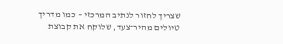שצריך לחזור לנתיב המרכזי – כמו מדריך טיולים מהיר־צעד, שלוקח את קבוצת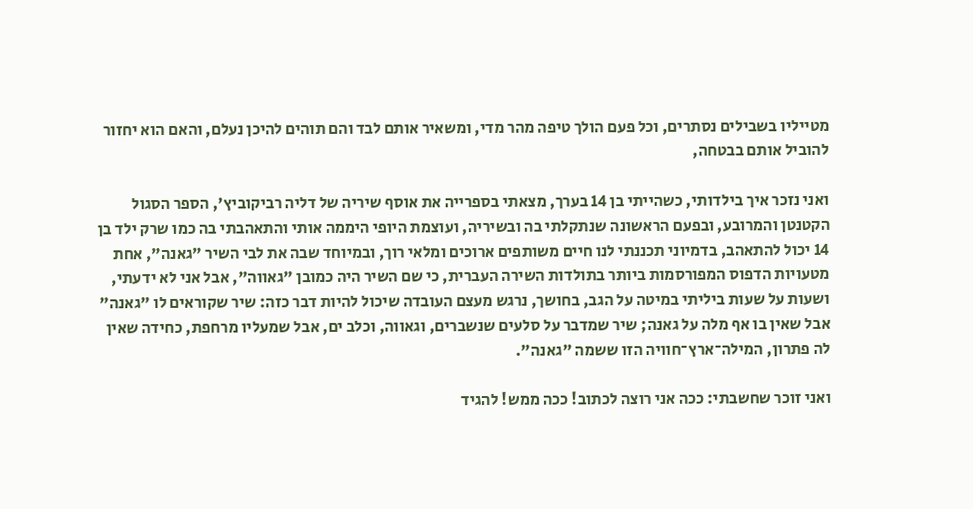מטייליו בשבילים נסתרים, וכל פעם הולך טיפה מהר מדי, ומשאיר אותם לבד והם תוהים להיכן נעלם, והאם הוא יחזור להוביל אותם בבטחה,

ואני נזכר איך בילדותי, כשהייתי בן 14 בערך, מצאתי בספרייה את אוסף שיריה של דליה רביקוביץ', הספר הסגול הקטנטן והמרובע, ובפעם הראשונה שנתקלתי בה ובשיריה, ועוצמת היופי היממה אותי והתאהבתי בה כמו שרק ילד בן 14 יכול להתאהב, בדמיוני תכננתי לנו חיים משותפים ארוכים ומלאי רוך, ובמיוחד שבה את לבי השיר "גאנה", אחת מטעויות הדפוס המפורסמות ביותר בתולדות השירה העברית, כי שם השיר היה כמובן "גאווה", אבל אני לא ידעתי, ושעות על שעות ביליתי במיטה על הגב, בחושך, נרגש מעצם העובדה שיכול להיות דבר כזה: שיר שקוראים לו "גאנה" אבל שאין בו אף מלה על גאנה; שיר שמדבר על סלעים שנשברים, וגאווה, וכלב ים, אבל שמעליו מרחפת, כחידה שאין לה פתרון, המילה־ארץ־חוויה הזו ששמה "גאנה".

ואני זוכר שחשבתי: ככה אני רוצה לכתוב! ככה ממש! להגיד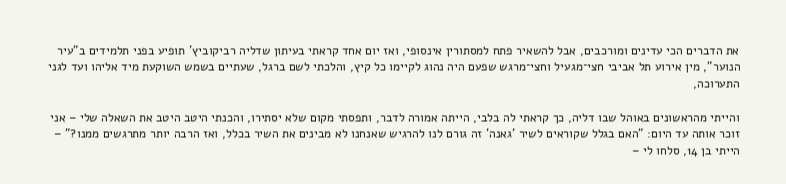את הדברים הכי עדינים ומורכבים, אבל להשאיר פתח למסתורין אינסופי, ואז יום אחד קראתי בעיתון שדליה רביקוביץ' תופיע בפני תלמידים ב"עיר הנוער", מין אירוע תל אביבי חצי־מגעיל וחצי־מרגש שפעם היה נהוג לקיימו כל קיץ, והלכתי לשם ברגל, שעתיים בשמש השוקעת מיד אליהו ועד לגני התערוכה,

והייתי מהראשונים באוהל שבו דליה, כך קראתי לה בלבי, הייתה אמורה לדבר, ותפסתי מקום שלא יסתירו, והכנתי היטב היטב את השאלה שלי – אני זוכר אותה עד היום: "האם בגלל שקוראים לשיר 'גאנה' זה גורם לנו להרגיש שאנחנו לא מבינים את השיר בכלל, ואז הרבה יותר מתרגשים ממנו?" – הייתי בן 14, סלחו לי –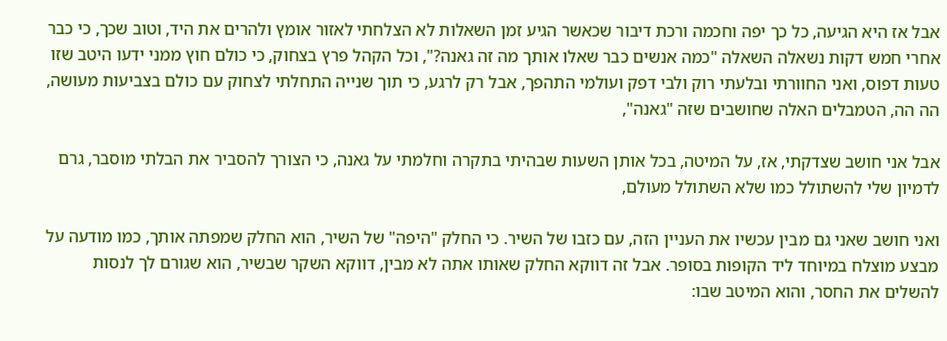אבל אז היא הגיעה, כל כך יפה וחכמה ורכת דיבור שכאשר הגיע זמן השאלות לא הצלחתי לאזור אומץ ולהרים את היד, וטוב שכך, כי כבר אחרי חמש דקות נשאלה השאלה "כמה אנשים כבר שאלו אותך מה זה גאנה?", וכל הקהל פרץ בצחוק, כי כולם חוץ ממני ידעו היטב שזו טעות דפוס, ואני החוורתי ובלעתי רוק ולבי דפק ועולמי התהפך, אבל רק לרגע, כי תוך שנייה התחלתי לצחוק עם כולם בצביעות מעושה, הה הה, הטמבלים האלה שחושבים שזה "גאנה",

אבל אני חושב שצדקתי, אז, על המיטה, בכל אותן השעות שבהיתי בתקרה וחלמתי על גאנה, כי הצורך להסביר את הבלתי מוסבר, גרם לדמיון שלי להשתולל כמו שלא השתולל מעולם,

ואני חושב שאני גם מבין עכשיו את העניין הזה, עם כזבו של השיר. כי החלק "היפה" של השיר, הוא החלק שמפתה אותך, כמו מודעה על מבצע מוצלח במיוחד ליד הקופות בסופר. אבל זה דווקא החלק שאותו אתה לא מבין, דווקא השקר שבשיר, הוא שגורם לך לנסות להשלים את החסר, והוא המיטב שבו: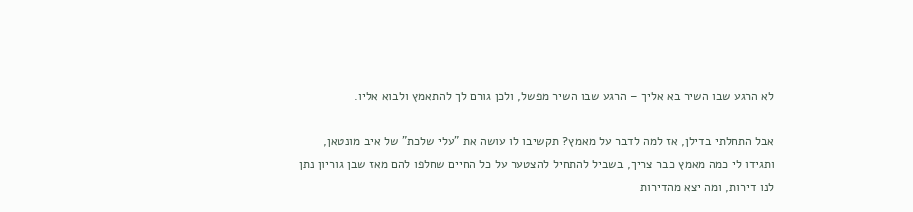לא הרגע שבו השיר בא אליך – הרגע שבו השיר מפשל, ולכן גורם לך להתאמץ ולבוא אליו.

אבל התחלתי בדילן, אז למה לדבר על מאמץ? תקשיבו לו עושה את "עלי שלכת" של איב מונטאן, ותגידו לי כמה מאמץ כבר צריך, בשביל להתחיל להצטער על כל החיים שחלפו להם מאז שבן גוריון נתן לנו דירות, ומה יצא מהדירות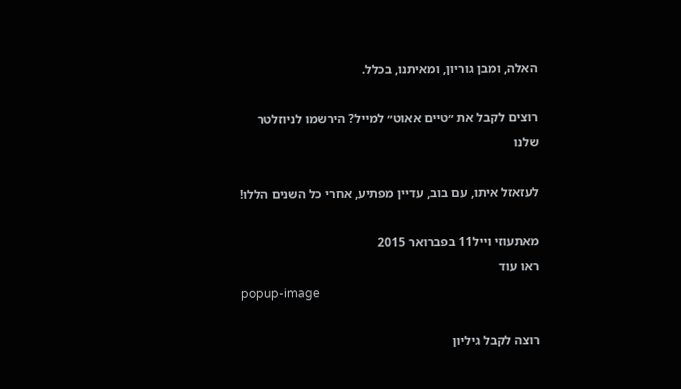האלה, ומבן גוריון, ומאיתנו, בכלל.

רוצים לקבל את ״טיים אאוט״ למייל? הירשמו לניוזלטר שלנו

לעזאזל איתו, עם בוב, עדיין מפתיע, אחרי כל השנים הללו!

מאתעוזי וייל11 בפברואר 2015
ראו עוד
popup-image

רוצה לקבל גיליון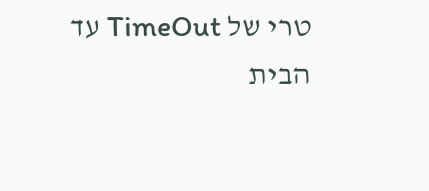טרי של TimeOut עד הבית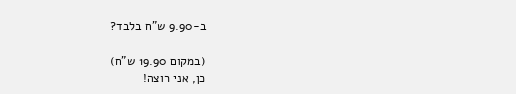ב-9.90 ש"ח בלבד?

(במקום 19.90 ש"ח)
כן, אני רוצה!